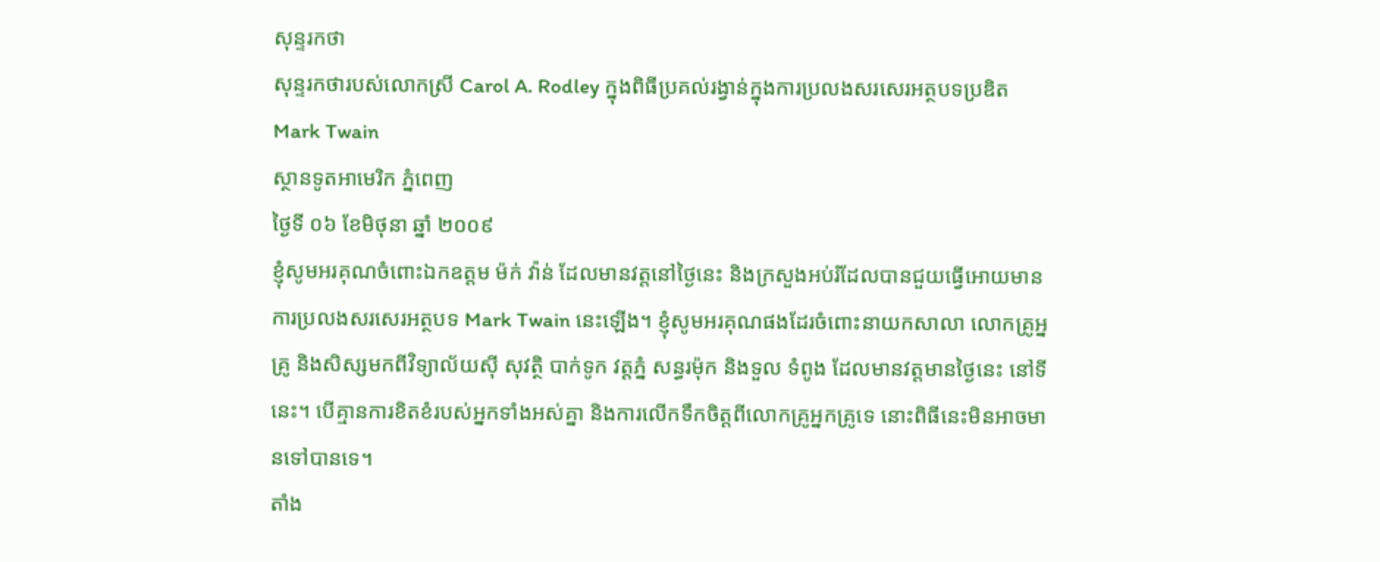សុន្ទរកថា
សុន្ទរកថារបស់លោកស្រី Carol A. Rodley ក្នុងពិធីប្រគល់រង្វាន់ក្នុងការប្រលងសរសេរអត្ថបទប្រឌិត Mark Twain
ស្ថានទូតអាមេរិក ភ្នំពេញ
ថ្ងៃទី ០៦ ខែមិថុនា ឆ្នាំ ២០០៩
ខ្ញុំសូមអរគុណចំពោះឯកឧត្តម ម៉ក់ វ៉ាន់ ដែលមានវត្តនៅថ្ងៃនេះ និងក្រសួងអប់រំដែលបានជួយធ្វើអោយមានការប្រលងសរសេរអត្ថបទ Mark Twain នេះឡើង។ ខ្ញុំសូមអរគុណផងដែរចំពោះនាយកសាលា លោកគ្រូអ្នគ្រូ និងសិស្សមកពីវិទ្យាល័យស៊ី សុវត្ថិ បាក់ទូក វត្តភ្នំ សន្ធរម៉ុក និងទួល ទំពូង ដែលមានវត្តមានថ្ងៃនេះ នៅទីនេះ។ បើគ្មានការខិតខំរបស់អ្នកទាំងអស់គ្នា និងការលើកទឹកចិត្តពីលោកគ្រូអ្នកគ្រូទេ នោះពិធីនេះមិនអាចមានទៅបានទេ។
តាំង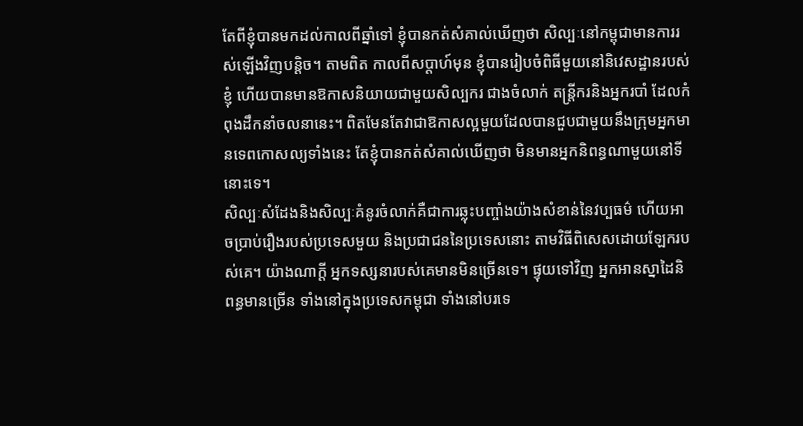តែពីខ្ញុំបានមកដល់កាលពីឆ្នាំទៅ ខ្ញុំបានកត់សំគាល់ឃើញថា សិល្បៈនៅកម្ពុជាមានការរស់ឡើងវិញបន្តិច។ តាមពិត កាលពីសប្តាហ៍មុន ខ្ញុំបានរៀបចំពិធីមួយនៅនិវេសដ្ឋានរបស់ខ្ញុំ ហើយបានមានឱកាសនិយាយជាមួយសិល្បករ ជាងចំលាក់ តន្រ្តីករនិងអ្នករបាំ ដែលកំពុងដឹកនាំចលនានេះ។ ពិតមែនតែវាជាឱកាសល្អមួយដែលបានជួបជាមួយនឹងក្រុមអ្នកមានទេពកោសល្យទាំងនេះ តែខ្ញុំបានកត់សំគាល់ឃើញថា មិនមានអ្នកនិពន្ធណាមួយនៅទីនោះទេ។
សិល្បៈសំដែងនិងសិល្បៈគំនូរចំលាក់គឺជាការឆ្លុះបញ្ចាំងយ៉ាងសំខាន់នៃវប្បធម៌ ហើយអាចប្រាប់រឿងរបស់ប្រទេសមួយ និងប្រជាជននៃប្រទេសនោះ តាមវិធីពិសេសដោយឡែករបស់គេ។ យ៉ាងណាក្តី អ្នកទស្សនារបស់គេមានមិនច្រើនទេ។ ផ្ទុយទៅវិញ អ្នកអានស្នាដៃនិពន្ធមានច្រើន ទាំងនៅក្នុងប្រទេសកម្ពុជា ទាំងនៅបរទេ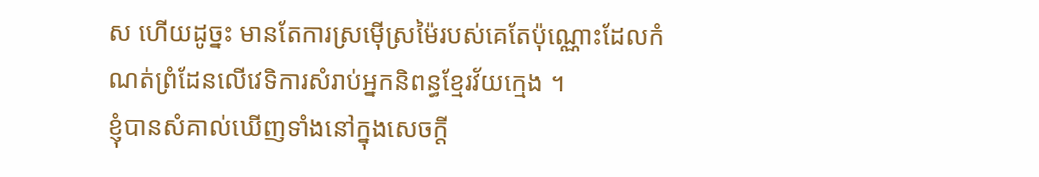ស ហើយដូច្នះ មានតែការស្រម៉ើស្រម៉ៃរបស់គេតែប៉ុណ្ណោះដែលកំណត់ព្រំដែនលើវេទិការសំរាប់អ្នកនិពន្ធខ្មែរវ័យក្មេង ។
ខ្ញុំបានសំគាល់ឃើញទាំងនៅក្នុងសេចក្តី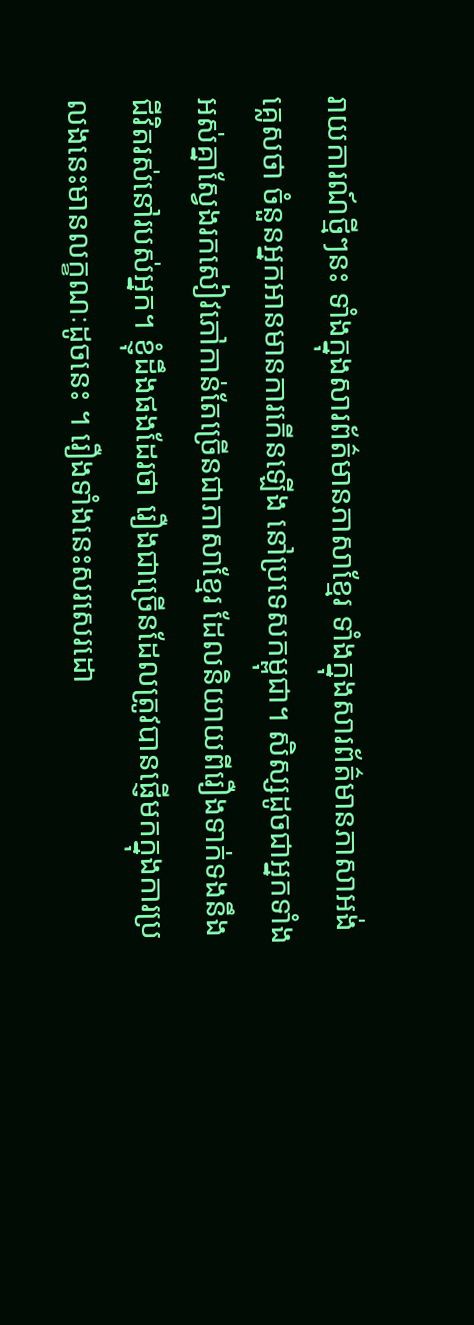រាយការណ៍ថ្មីៗនះ ទាំងក្នុងសារព័ត៌មានភាសាខ្មែរ ទាំងក្នុងសារព័ត៌មានភាសាអង់គ្លេសថា ចំនួនអ្នកអានមានការកើនឡើង នៅប្រទេសកម្ពុជា។ សិស្សដូចជាអ្នកទាំងអស់គ្នាស្វែងរកសៀវភៅកាន់តែច្រើនជាភាសាខ្មែរ ដែលនិយាយពីរឿងទាក់ទងនឹងជីវិតរស់នៅរបស់អ្នក។ ខ្ញុំដឹងផងដែរថា រឿងជាច្រើនដែលត្រូវបានផ្ញើមកក្នុងការប្រលងនេះមានលក្ខណៈដូចនេះ ។ រឿងទាំងនេះសរសេរដោ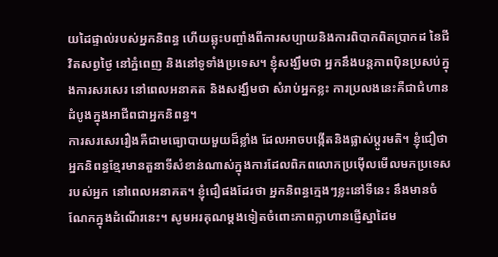យដៃផ្ទាល់របស់អ្នកនិពន្ធ ហើយឆ្លុះបញ្ចាំងពីការសប្បាយនិងការពិបាកពិតប្រាកដ នៃជីវិតសព្វថ្ងៃ នៅភ្នំពេញ និងនៅទូទាំងប្រទេស។ ខ្ញុំសង្ឃឹមថា អ្នកនឹងបន្តភាពប៉ិនប្រសប់ក្នុងការសរសេរ នៅពេលអនាគត និងសង្ឃឹមថា សំរាប់អ្នកខ្លះ ការប្រលងនេះគឺជាជំហានដំបូងក្នុងអាជីពជាអ្នកនិពន្ធ។
ការសរសេររឿងគឺជាមធ្យោបាយមួយដ៏ខ្លាំង ដែលអាចបង្កើតនិងផ្លាស់ប្តូរមតិ។ ខ្ញុំជឿថា អ្នកនិពន្ធខ្មែរមានតួនាទីសំខាន់ណាស់ក្នុងការដែលពិភពលោកប្រម៉ើលមើលមកប្រទេសរបស់អ្នក នៅពេលអនាគត។ ខ្ញុំជឿផងដែរថា អ្នកនិពន្ធក្មេងៗខ្លះនៅទីនេះ នឹងមានចំណែកក្នុងដំណើរនេះ។ សូមអរគុណម្តងទៀតចំពោះភាពក្លាហានផ្ញើស្នាដៃម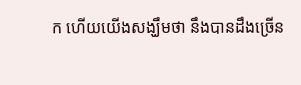ក ហើយយើងសង្ឃឹមថា នឹងបានដឹងច្រើន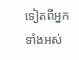ទៀតពីអ្នកទាំងអស់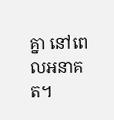គ្នា នៅពេលអនាគត។